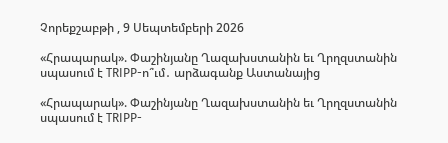Չորեքշաբթի , 9 Սեպտեմբերի 2026

«Հրապարակ». Փաշինյանը Ղազախստանին եւ Ղրղզստանին սպասում է TRIPP-ո՞ւմ․ արձագանք Աստանայից

«Հրապարակ». Փաշինյանը Ղազախստանին եւ Ղրղզստանին սպասում է TRIPP-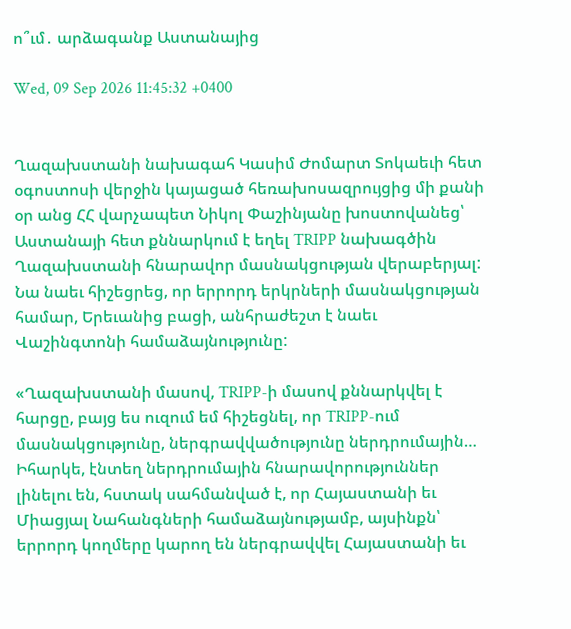ո՞ւմ․ արձագանք Աստանայից

Wed, 09 Sep 2026 11:45:32 +0400


Ղազախստանի նախագահ Կասիմ Ժոմարտ Տոկաեւի հետ օգոստոսի վերջին կայացած հեռախոսազրույցից մի քանի օր անց ՀՀ վարչապետ Նիկոլ Փաշինյանը խոստովանեց՝ Աստանայի հետ քննարկում է եղել TRIPP նախագծին Ղազախստանի հնարավոր մասնակցության վերաբերյալ: Նա նաեւ հիշեցրեց, որ երրորդ երկրների մասնակցության համար, Երեւանից բացի, անհրաժեշտ է նաեւ Վաշինգտոնի համաձայնությունը:

«Ղազախստանի մասով, TRIPP-ի մասով քննարկվել է հարցը, բայց ես ուզում եմ հիշեցնել, որ TRIPP-ում մասնակցությունը, ներգրավվածությունը ներդրումային… Իհարկե, էնտեղ ներդրումային հնարավորություններ լինելու են, հստակ սահմանված է, որ Հայաստանի եւ Միացյալ Նահանգների համաձայնությամբ, այսինքն՝ երրորդ կողմերը կարող են ներգրավվել Հայաստանի եւ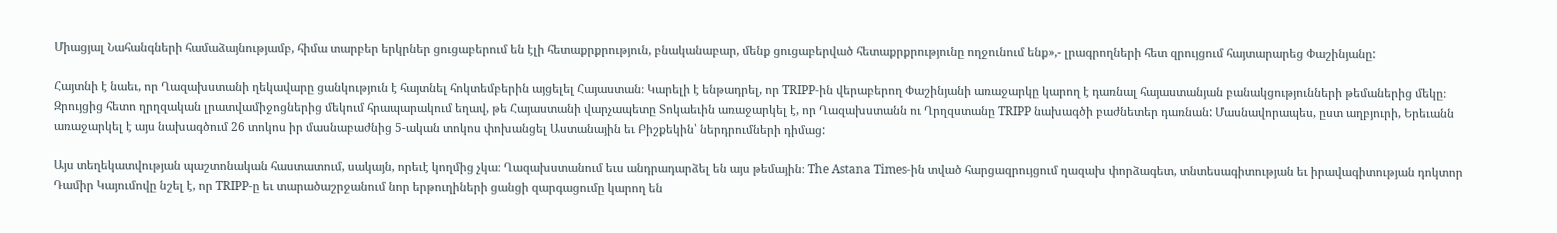Միացյալ Նահանգների համաձայնությամբ, հիմա տարբեր երկրներ ցուցաբերում են էլի հետաքրքրություն, բնականաբար, մենք ցուցաբերված հետաքրքրությունը ողջունում ենք»,- լրագրողների հետ զրույցում հայտարարեց Փաշինյանը:

Հայտնի է նաեւ, որ Ղազախստանի ղեկավարը ցանկություն է հայտնել հոկտեմբերին այցելել Հայաստան։ Կարելի է ենթադրել, որ TRIPP-ին վերաբերող Փաշինյանի առաջարկը կարող է դառնալ հայաստանյան բանակցությունների թեմաներից մեկը։ Զրույցից հետո ղրղզական լրատվամիջոցներից մեկում հրապարակում եղավ, թե Հայաստանի վարչապետը Տոկաեւին առաջարկել է, որ Ղազախստանն ու Ղրղզստանը TRIPP նախագծի բաժնետեր դառնան: Մասնավորապես, ըստ աղբյուրի, Երեւանն առաջարկել է այս նախագծում 26 տոկոս իր մասնաբաժնից 5-ական տոկոս փոխանցել Աստանային եւ Բիշքեկին՝ ներդրումների դիմաց:

Այս տեղեկատվության պաշտոնական հաստատում, սակայն, որեւէ կողմից չկա։ Ղազախստանում եւս անդրադարձել են այս թեմային։ The Astana Times-ին տված հարցազրույցում ղազախ փորձագետ, տնտեսագիտության եւ իրավագիտության դոկտոր Դամիր Կայումովը նշել է, որ TRIPP-ը եւ տարածաշրջանում նոր երթուղիների ցանցի զարգացումը կարող են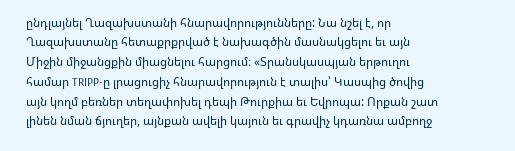ընդլայնել Ղազախստանի հնարավորությունները: Նա նշել է, որ Ղազախստանը հետաքրքրված է նախագծին մասնակցելու եւ այն Միջին միջանցքին միացնելու հարցում։ «Տրանսկասպյան երթուղու համար TRIPP-ը լրացուցիչ հնարավորություն է տալիս՝ Կասպից ծովից այն կողմ բեռներ տեղափոխել դեպի Թուրքիա եւ Եվրոպա: Որքան շատ լինեն նման ճյուղեր, այնքան ավելի կայուն եւ գրավիչ կդառնա ամբողջ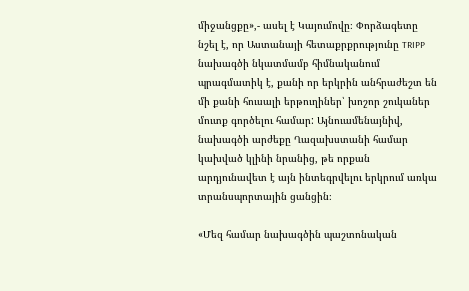միջանցքը»,- ասել է Կայումովը։ Փորձագետը նշել է, որ Աստանայի հետաքրքրությունը TRIPP նախագծի նկատմամբ հիմնականում պրագմատիկ է, քանի որ երկրին անհրաժեշտ են մի քանի հուսալի երթուղիներ՝ խոշոր շուկաներ մուտք գործելու համար: Այնուամենայնիվ, նախագծի արժեքը Ղազախստանի համար կախված կլինի նրանից, թե որքան արդյունավետ է այն ինտեգրվելու երկրում առկա տրանսպորտային ցանցին։

«Մեզ համար նախագծին պաշտոնական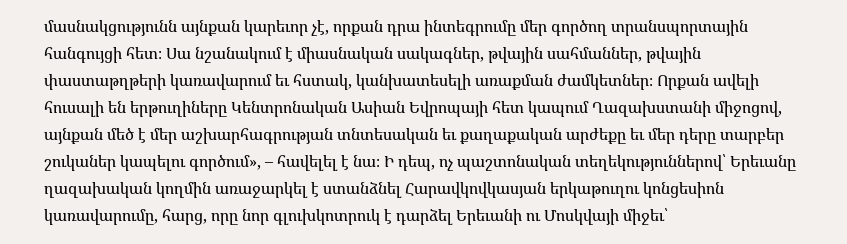մասնակցությունն այնքան կարեւոր չէ, որքան դրա ինտեգրումը մեր գործող տրանսպորտային հանգույցի հետ։ Սա նշանակում է միասնական սակագներ, թվային սահմաններ, թվային փաստաթղթերի կառավարում եւ հստակ, կանխատեսելի առաքման ժամկետներ։ Որքան ավելի հուսալի են երթուղիները Կենտրոնական Ասիան Եվրոպայի հետ կապում Ղազախստանի միջոցով, այնքան մեծ է մեր աշխարհագրության տնտեսական եւ քաղաքական արժեքը եւ մեր դերը տարբեր շուկաներ կապելու գործում», – հավելել է նա։ Ի դեպ, ոչ պաշտոնական տեղեկություններով՝ Երեւանը ղազախական կողմին առաջարկել է ստանձնել Հարավկովկասյան երկաթուղու կոնցեսիոն կառավարումը, հարց, որը նոր գլուխկոտրուկ է դարձել Երեւանի ու Մոսկվայի միջեւ՝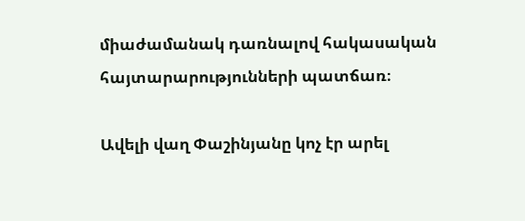միաժամանակ դառնալով հակասական հայտարարությունների պատճառ։

Ավելի վաղ Փաշինյանը կոչ էր արել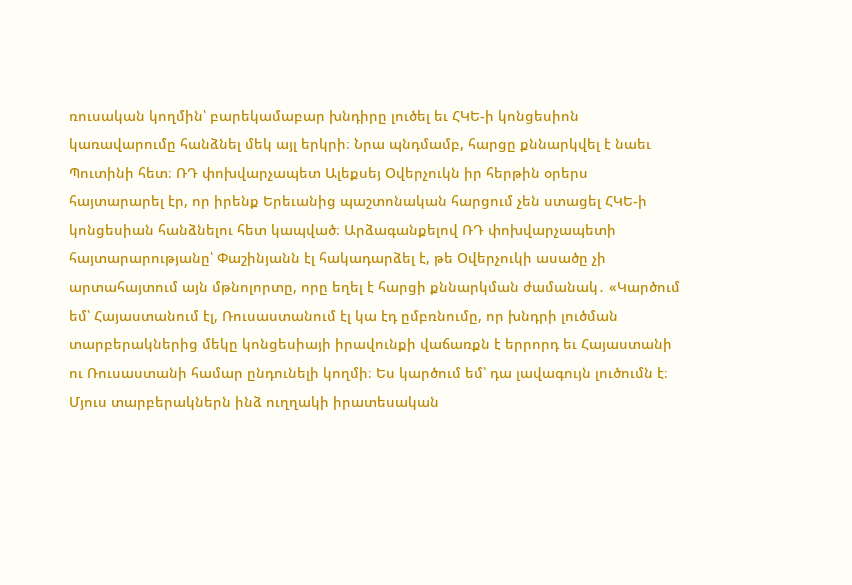ռուսական կողմին՝ բարեկամաբար խնդիրը լուծել եւ ՀԿԵ-ի կոնցեսիոն կառավարումը հանձնել մեկ այլ երկրի։ Նրա պնդմամբ, հարցը քննարկվել է նաեւ Պուտինի հետ։ ՌԴ փոխվարչապետ Ալեքսեյ Օվերչուկն իր հերթին օրերս հայտարարել էր, որ իրենք Երեւանից պաշտոնական հարցում չեն ստացել ՀԿԵ-ի կոնցեսիան հանձնելու հետ կապված։ Արձագանքելով ՌԴ փոխվարչապետի հայտարարությանը՝ Փաշինյանն էլ հակադարձել է, թե Օվերչուկի ասածը չի արտահայտում այն մթնոլորտը, որը եղել է հարցի քննարկման ժամանակ․ «Կարծում եմ՝ Հայաստանում էլ, Ռուսաստանում էլ կա էդ ըմբռնումը, որ խնդրի լուծման տարբերակներից մեկը կոնցեսիայի իրավունքի վաճառքն է երրորդ եւ Հայաստանի ու Ռուսաստանի համար ընդունելի կողմի։ Ես կարծում եմ՝ դա լավագույն լուծումն է։ Մյուս տարբերակներն ինձ ուղղակի իրատեսական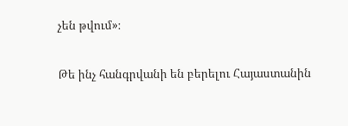չեն թվում»։

Թե ինչ հանգրվանի են բերելու Հայաստանին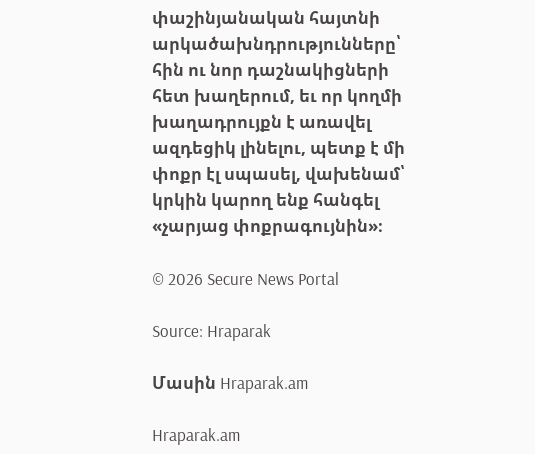փաշինյանական հայտնի արկածախնդրությունները՝ հին ու նոր դաշնակիցների հետ խաղերում, եւ որ կողմի խաղադրույքն է առավել ազդեցիկ լինելու, պետք է մի փոքր էլ սպասել, վախենամ՝ կրկին կարող ենք հանգել «չարյաց փոքրագույնին»։

© 2026 Secure News Portal

Source: Hraparak

Մասին Hraparak.am

Hraparak.am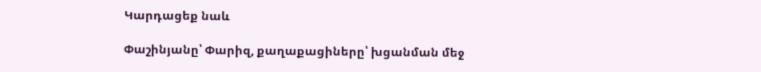Կարդացեք նաև

Փաշինյանը՝ Փարիզ, քաղաքացիները՝ խցանման մեջ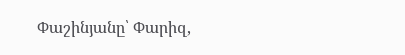Փաշինյանը՝ Փարիզ,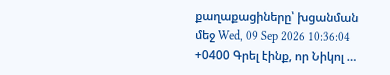քաղաքացիները՝ խցանման մեջ Wed, 09 Sep 2026 10:36:04 +0400 Գրել էինք, որ Նիկոլ …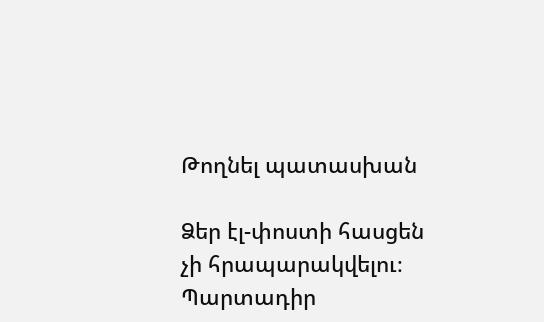Թողնել պատասխան

Ձեր էլ-փոստի հասցեն չի հրապարակվելու։ Պարտադիր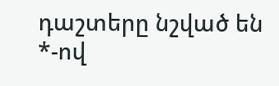դաշտերը նշված են *-ով